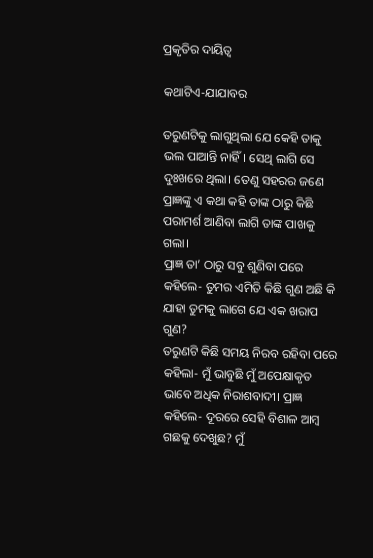ପ୍ରକୃତିର ଦାୟିତ୍ବ

କଥାଟିଏ-ଯାଯାବର

ତରୁଣଟିକୁ ଲାଗୁଥିଲା ଯେ କେହି ତାକୁ ଭଲ ପାଆନ୍ତି ନାହିଁ। ସେଥି ଲାଗି ସେ ଦୁଃଖରେ ଥିଲା। ତେଣୁ ସହରର ଜଣେ ପ୍ରାଜ୍ଞଙ୍କୁ ଏ କଥା କହି ତାଙ୍କ ଠାରୁ କିଛି ପରାମର୍ଶ ଆଣିବା ଲାଗି ତାଙ୍କ ପାଖକୁ ଗଲା।
ପ୍ରାଜ୍ଞ ତ‌ା‌’ ଠାରୁ ସବୁ ଶୁଣିବା ପରେ କହିଲେ- ତୁମର ଏମିତି କିଛି ଗୁଣ ଅଛି କି ଯାହା ତୁମକୁ ଲାଗେ ଯେ ଏକ ଖରାପ ଗୁଣ?
ତରୁଣଟି କିଛି ସମୟ ନିରବ ରହିବା ପରେ କହିଲା- ମୁଁ ଭାବୁଛି ମୁଁ ଅପେକ୍ଷାକୃତ ଭାବେ ଅଧିକ ନିରାଶବାଦୀ। ପ୍ରାଜ୍ଞ କହିଲେ- ଦୂରରେ ସେହି ବିଶାଳ ଆମ୍ବ ଗଛକୁ ଦେଖୁଛ? ମୁଁ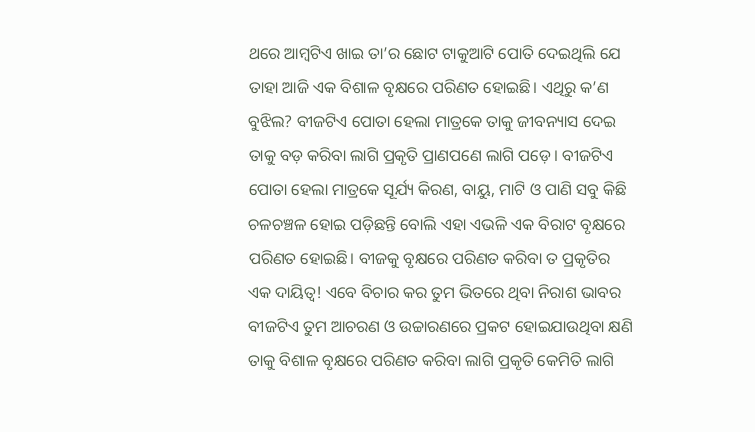ଥରେ ଆମ୍ବଟିଏ ଖାଇ ତା’ର ଛୋଟ ଟାକୁଆଟି ପୋତି ଦେଇଥିଲି ଯେ ତାହା ଆଜି ଏକ ବିଶାଳ ବୃକ୍ଷରେ ପରିଣତ ହୋଇଛି। ଏଥିରୁ କ’ଣ ବୁଝିଲ? ବୀଜଟିଏ ପୋତା ହେଲା ମାତ୍ରକେ ତାକୁ ଜୀବନ୍ୟାସ ଦେଇ ତାକୁ ବଡ଼ କରିବା ଲାଗି ପ୍ରକୃତି ପ୍ରାଣପଣେ ଲାଗି ପଡ଼େ। ବୀଜଟିଏ ପୋତା ହେଲା ମାତ୍ରକେ ସୂର୍ଯ୍ୟ କିରଣ, ବା‌ୟୁ, ମାଟି ଓ ପାଣି ସବୁ କିଛି ଚଳଚଞ୍ଚଳ ହୋଇ ପଡ଼ିଛନ୍ତି ବୋଲି ଏହା ଏଭଳି ଏକ ବିରାଟ ବୃକ୍ଷରେ ପରିଣତ ହୋଇଛି। ବୀଜକୁ ବୃକ୍ଷରେ ପରିଣତ କରିବା ତ ପ୍ରକୃତିର ଏକ ଦାୟିତ୍ବ! ଏବେ ବିଚାର କର ତୁମ ଭିତରେ ଥିବା ନିରାଶ ଭାବର ବୀଜଟିଏ ତୁମ ଆଚରଣ ଓ ଉଚ୍ଚାରଣରେ ପ୍ରକଟ ହୋଇଯାଉଥିବା କ୍ଷଣି ତାକୁ ବିଶାଳ ବୃକ୍ଷରେ ପରିଣତ କରିବା ଲାଗି ପ୍ରକୃତି କେମିତି ଲାଗି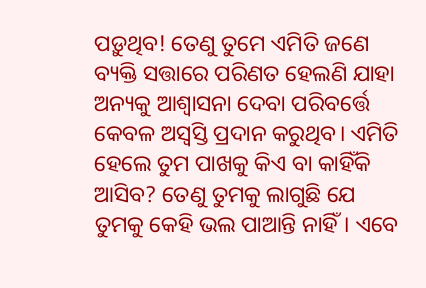ପଡ଼ୁଥିବ! ତେଣୁ ତୁମେ ଏମିତି ଜଣେ ବ୍ୟକ୍ତି ସତ୍ତାରେ ପରିଣତ ହେଲଣି ଯାହା ଅନ୍ୟକୁ ଆଶ୍ବାସନା ଦେବା ପରିବର୍ତ୍ତେ କେବଳ ଅସ୍ବସ୍ତି ପ୍ରଦାନ କରୁଥିବ। ଏମିତି ହେଲେ ତୁମ ପାଖକୁ କିଏ ବା କାହିଁକି ଆସିବ? ତେଣୁ ତୁମକୁ ଲାଗୁଛି ଯେ ତୁମକୁ କେହି ଭଲ ପାଆନ୍ତି ନାହିଁ। ଏବେ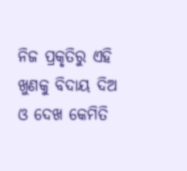ନିଜ ପ୍ରକୃତିରୁ ଏହି ଖୁଣକୁ ବିଦାୟ ଦିଅ ଓ ଦେଖ କେମିତି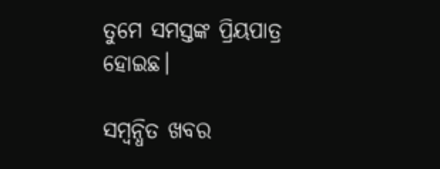ତୁମେ ସମସ୍ତଙ୍କ ପ୍ରିୟପାତ୍ର ହୋଇଛ।

ସମ୍ବନ୍ଧିତ ଖବର